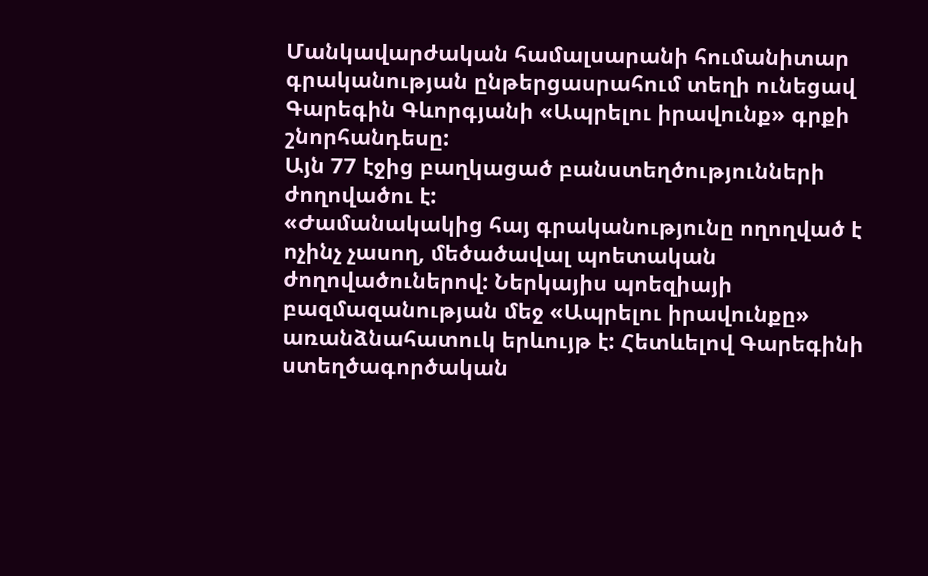Մանկավարժական համալսարանի հումանիտար գրականության ընթերցասրահում տեղի ունեցավ Գարեգին Գևորգյանի «Ապրելու իրավունք» գրքի շնորհանդեսը:
Այն 77 էջից բաղկացած բանստեղծությունների ժողովածու է:
«Ժամանակակից հայ գրականությունը ողողված է ոչինչ չասող, մեծածավալ պոետական ժողովածուներով: Ներկայիս պոեզիայի բազմազանության մեջ «Ապրելու իրավունքը» առանձնահատուկ երևույթ է: Հետևելով Գարեգինի ստեղծագործական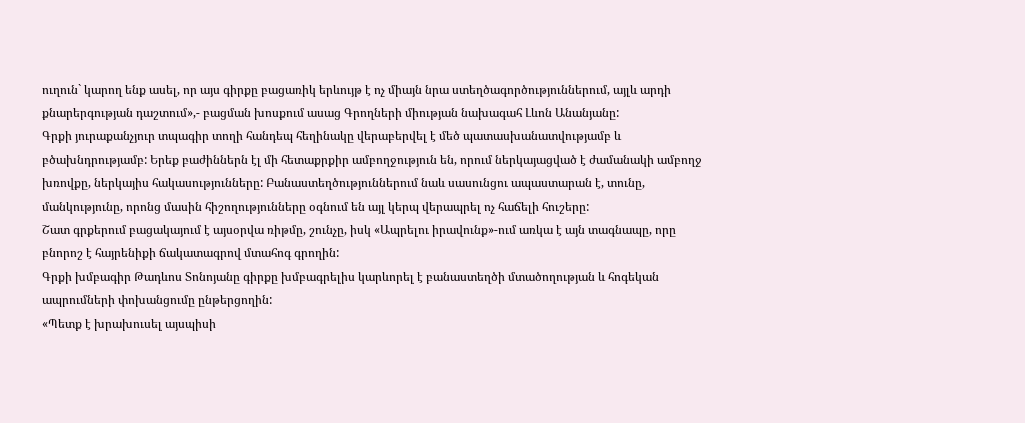ուղուն` կարող ենք ասել, որ այս գիրքը բացառիկ երևույթ է ոչ միայն նրա ստեղծագործություններում, այլև արդի քնարերգության դաշտում»,- բացման խոսքում ասաց Գրողների միության նախագահ Լևոն Անանյանը:
Գրքի յուրաքանչյուր տպագիր տողի հանդեպ հեղինակը վերաբերվել է մեծ պատասխանատվությամբ և բծախնդրությամբ: Երեք բաժիններն էլ մի հետաքրքիր ամբողջություն են, որում ներկայացված է ժամանակի ամբողջ խռովքը, ներկայիս հակասությունները: Բանաստեղծություններում նաև սասունցու ապաստարան է, տունը, մանկությունը, որոնց մասին հիշողությունները օգնում են այլ կերպ վերապրել ոչ հաճելի հուշերը:
Շատ գրքերում բացակայում է այսօրվա ռիթմը, շունչը, իսկ «Ապրելու իրավունք»-ում առկա է այն տագնապը, որը բնորոշ է հայրենիքի ճակատագրով մտահոգ գրողին:
Գրքի խմբագիր Թադևոս Տոնոյանը գիրքը խմբագրելիս կարևորել է բանաստեղծի մտածողության և հոգեկան ապրումների փոխանցումը ընթերցողին:
«Պետք է խրախուսել այսպիսի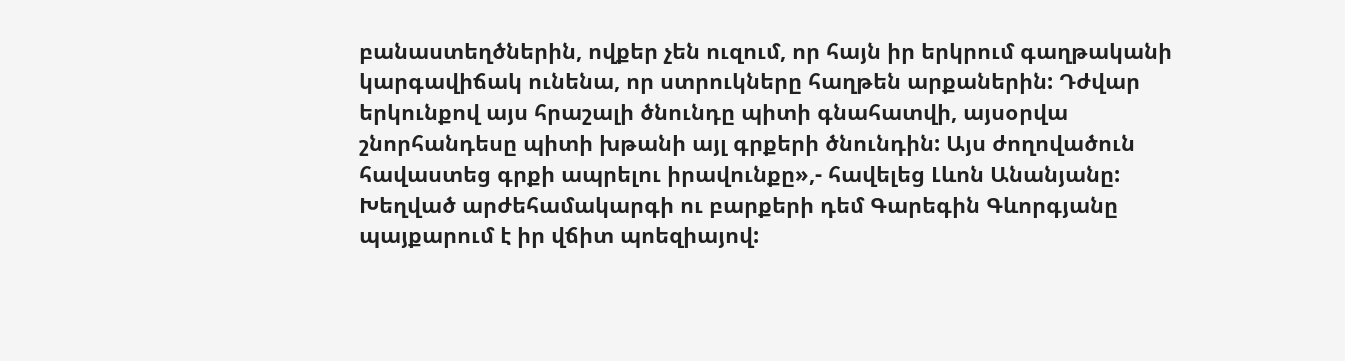բանաստեղծներին, ովքեր չեն ուզում, որ հայն իր երկրում գաղթականի կարգավիճակ ունենա, որ ստրուկները հաղթեն արքաներին: Դժվար երկունքով այս հրաշալի ծնունդը պիտի գնահատվի, այսօրվա շնորհանդեսը պիտի խթանի այլ գրքերի ծնունդին: Այս ժողովածուն հավաստեց գրքի ապրելու իրավունքը»,- հավելեց Լևոն Անանյանը:
Խեղված արժեհամակարգի ու բարքերի դեմ Գարեգին Գևորգյանը պայքարում է իր վճիտ պոեզիայով: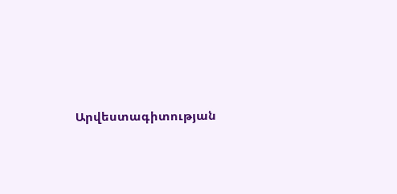Արվեստագիտության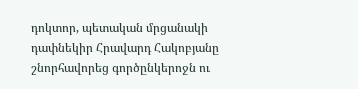դոկտոր, պետական մրցանակի դափնեկիր Հրավարդ Հակոբյանը շնորհավորեց գործընկերոջն ու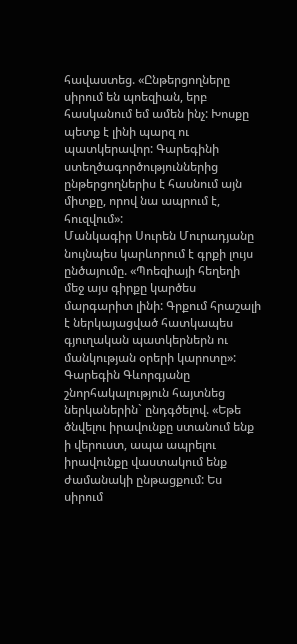հավաստեց. «Ընթերցողները սիրում են պոեզիան, երբ հասկանում եմ ամեն ինչ: Խոսքը պետք է լինի պարզ ու պատկերավոր: Գարեգինի ստեղծագործություններից ընթերցողներիս է հասնում այն միտքը, որով նա ապրում է, հուզվում»:
Մանկագիր Սուրեն Մուրադյանը նույնպես կարևորում է գրքի լույս ընծայումը. «Պոեզիայի հեղեղի մեջ այս գիրքը կարծես մարգարիտ լինի: Գրքում հրաշալի է ներկայացված հատկապես գյուղական պատկերներն ու մանկության օրերի կարոտը»:
Գարեգին Գևորգյանը շնորհակալություն հայտնեց ներկաներին` ընդգծելով. «Եթե ծնվելու իրավունքը ստանում ենք ի վերուստ, ապա ապրելու իրավունքը վաստակում ենք ժամանակի ընթացքում: Ես սիրում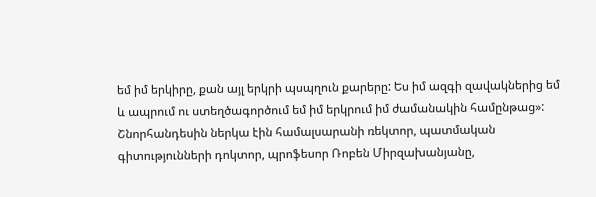եմ իմ երկիրը, քան այլ երկրի պսպղուն քարերը: Ես իմ ազգի զավակներից եմ և ապրում ու ստեղծագործում եմ իմ երկրում իմ ժամանակին համընթաց»:
Շնորհանդեսին ներկա էին համալսարանի ռեկտոր, պատմական գիտությունների դոկտոր, պրոֆեսոր Ռոբեն Միրզախանյանը,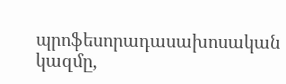պրոֆեսորադասախոսական կազմը,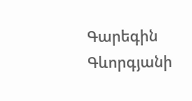Գարեգին Գևորգյանի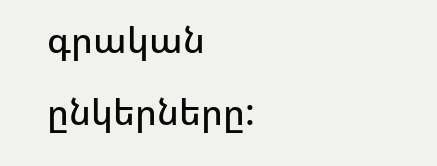գրական ընկերները: